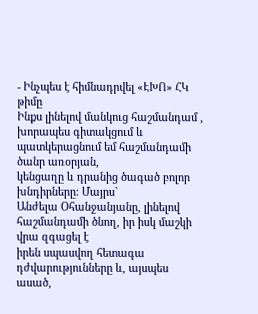- Ինչպես է հիմնադրվել «ԷԽՈ» ՀԿ թիմը
Ինքս լինելով մանկուց հաշմանդամ ,
խորապես գիտակցում և պատկերացնում եմ հաշմանդամի ծանր առօրյան,
կենցաղը և դրանից ծագած բոլոր խնդիրները: Մայրս`
Անժելա Օհանջանյանը, լինելով հաշմանդամի ծնող, իր իսկ մաշկի վրա զգացել է
իրեն սպասվող հետագա դժվարությունները և, այսպես ասած,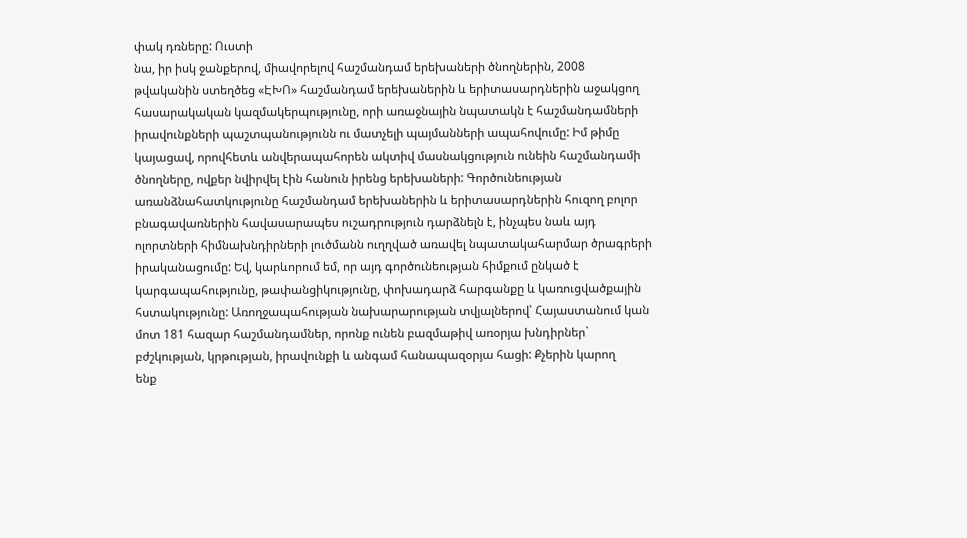փակ դռները: Ուստի
նա, իր իսկ ջանքերով, միավորելով հաշմանդամ երեխաների ծնողներին, 2008
թվականին ստեղծեց «ԷԽՈ» հաշմանդամ երեխաներին և երիտասարդներին աջակցող
հասարակական կազմակերպությունը, որի առաջնային նպատակն է հաշմանդամների
իրավունքների պաշտպանությունն ու մատչելի պայմանների ապահովումը: Իմ թիմը
կայացավ, որովհետև անվերապահորեն ակտիվ մասնակցություն ունեին հաշմանդամի
ծնողները, ովքեր նվիրվել էին հանուն իրենց երեխաների: Գործունեության
առանձնահատկությունը հաշմանդամ երեխաներին և երիտասարդներին հուզող բոլոր
բնագավառներին հավասարապես ուշադրություն դարձնելն է, ինչպես նաև այդ
ոլորտների հիմնախնդիրների լուծմանն ուղղված առավել նպատակահարմար ծրագրերի
իրականացումը: Եվ, կարևորում եմ, որ այդ գործունեության հիմքում ընկած է
կարգապահությունը, թափանցիկությունը, փոխադարձ հարգանքը և կառուցվածքային
հստակությունը: Առողջապահության նախարարության տվյալներով՝ Հայաստանում կան
մոտ 181 հազար հաշմանդամներ, որոնք ունեն բազմաթիվ առօրյա խնդիրներ`
բժշկության, կրթության, իրավունքի և անգամ հանապազօրյա հացի: Քչերին կարող
ենք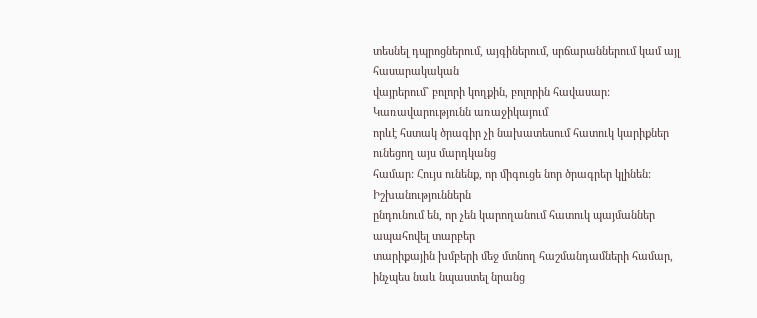տեսնել դպրոցներում, այգիներում, սրճարաններում կամ այլ հասարակական
վայրերում` բոլորի կողքին, բոլորին հավասար: Կառավարությունն առաջիկայում
որևէ հստակ ծրագիր չի նախատեսում հատուկ կարիքներ ունեցող այս մարդկանց
համար: Հույս ունենք, որ միգուցե նոր ծրագրեր կլինեն: Իշխանություններն
ընդունում են, որ չեն կարողանում հատուկ պայմաններ ապահովել տարբեր
տարիքային խմբերի մեջ մտնող հաշմանդամների համար, ինչպես նաև նպաստել նրանց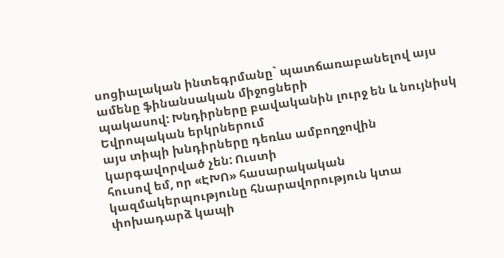սոցիալական ինտեգրմանը` պատճառաբանելով այս ամենը ֆինանսական միջոցների
պակասով: Խնդիրները բավականին լուրջ են և նույնիսկ Եվրոպական երկրներում
այս տիպի խնդիրները դեռևս ամբողջովին կարգավորված չեն: Ուստի
հուսով եմ, որ «ԷԽՈ» հասարակական կազմակերպությունը հնարավորություն կտա
փոխադարձ կապի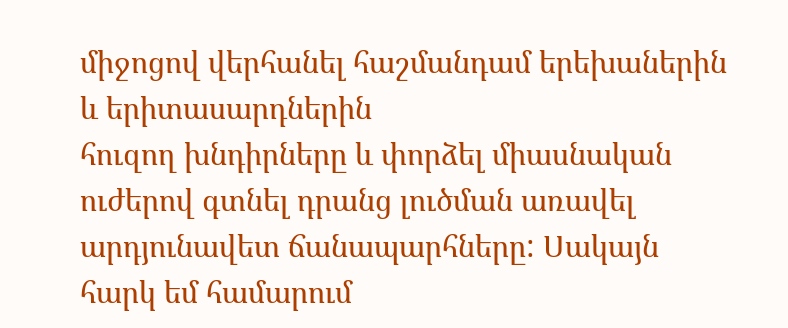միջոցով վերհանել հաշմանդամ երեխաներին և երիտասարդներին
հուզող խնդիրները և փորձել միասնական ուժերով գտնել դրանց լուծման առավել
արդյունավետ ճանապարհները: Սակայն
հարկ եմ համարում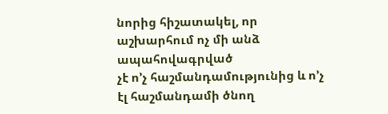նորից հիշատակել, որ աշխարհում ոչ մի անձ ապահովագրված
չէ ո’չ հաշմանդամությունից և ո’չ էլ հաշմանդամի ծնող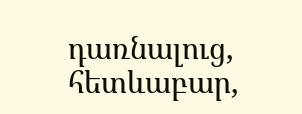դառնալուց, հետևաբար,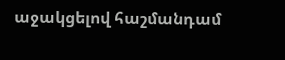աջակցելով հաշմանդամ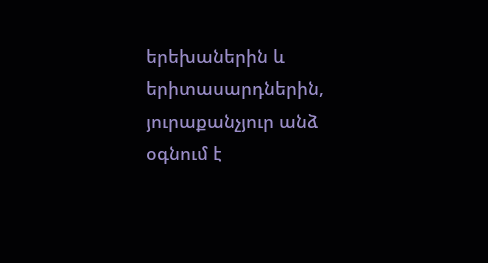երեխաներին և երիտասարդներին, յուրաքանչյուր անձ
օգնում է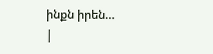ինքն իրեն…
|